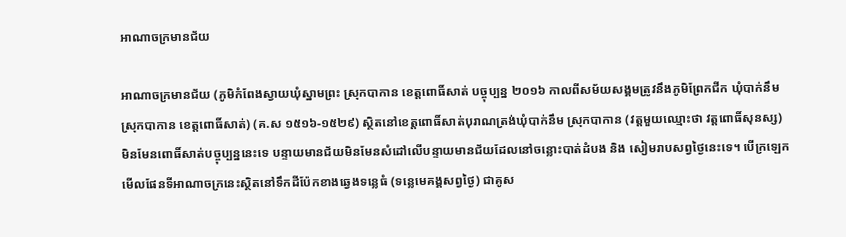អាណាចក្រមានជ័យ

អាណាចក្រមានជ័យ (ភូមិកំពែងស្វាយឃុំស្នាមព្រះ ស្រុកបាកាន ខេត្តពោធិ៍សាត់ បច្ចុប្បន្ន ២០១៦ កាលពីសម័យសង្គមត្រូវនឹងភូមិព្រែកជីក ឃុំបាក់នឹម ស្រុកបាកាន ខេត្តពោធិ៍សាត់) (គ.ស ១៥១៦-១៥២៩) ស្ថិតនៅខេត្តពោធិ៍សាត់បុរាណត្រង់ឃុំបាក់នឹម ស្រុកបាកាន (វត្តមួយឈ្មោះថា វត្តពោធិ៍សុនស្ស) មិនមែនពោធិ៍សាត់បច្ចុប្បន្ននេះទេ បន្ទាយមានជ័យមិនមែនសំដៅលើបន្ទាយមានជ័យដែលនៅចន្លោះបាត់ដំបង និង សៀមរាបសព្វថ្ងៃនេះទេ។ បើក្រឡេកមើលផែនទីអាណាចក្រនេះស្ថិតនៅទឹកដីប៉ែកខាងឆ្វេងទន្លេធំ (ទន្លេមេគង្គសព្វថ្ងៃ) ជាគូស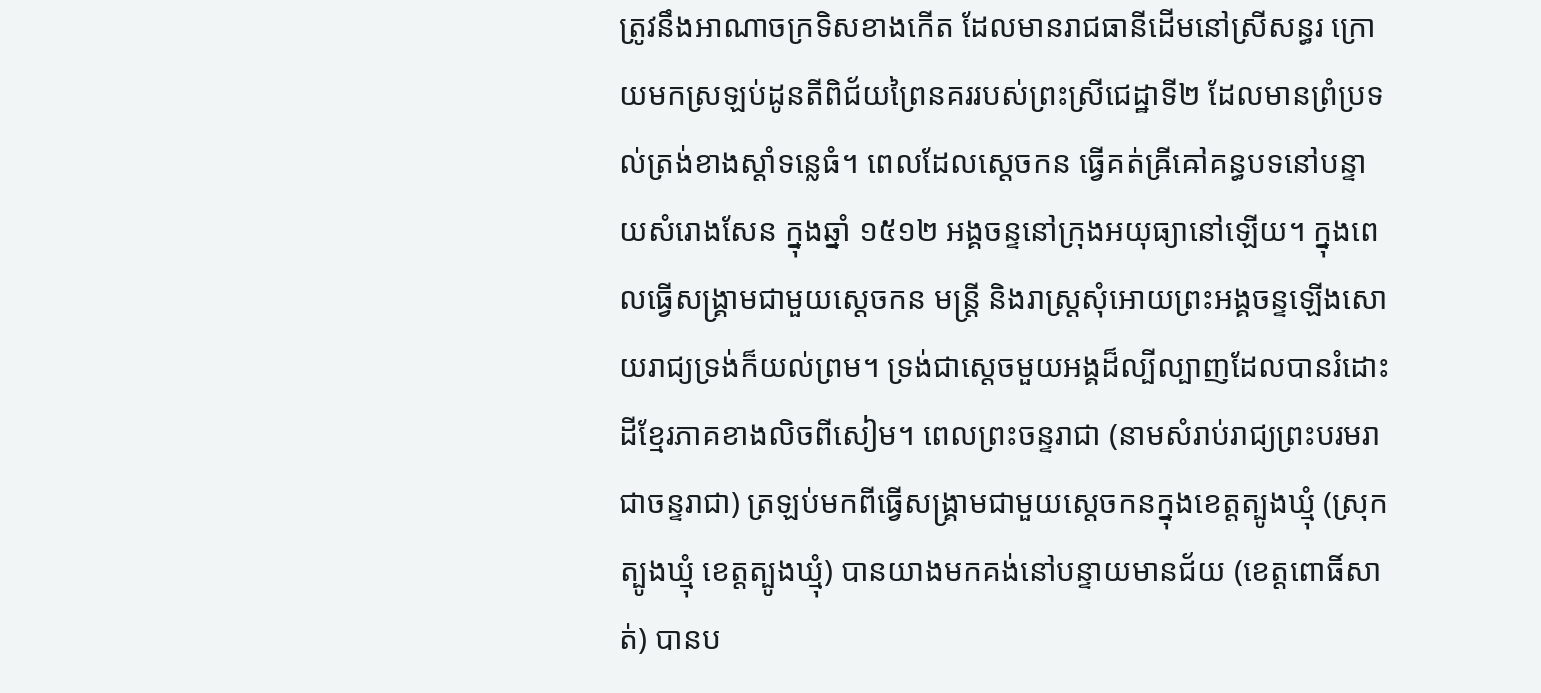ត្រូវនឹងអាណាចក្រទិសខាងកើត ដែលមានរាជធានីដើមនៅស្រីសន្ធរ ក្រោយមកស្រឡប់ដូនតីពិជ័យព្រៃនគររបស់ព្រះស្រីជេដ្ឋាទី២ ដែលមានព្រំប្រទល់ត្រង់ខាងស្ដាំទន្លេធំ។ ពេលដែលស្តេចកន ធ្វើគត់ឝ្រីឝៅគន្ធបទនៅបន្ទាយសំរោងសែន ក្នុងឆ្នាំ ១៥១២ អង្គចន្ទនៅក្រុងអយុធ្យានៅឡើយ។ ក្នុងពេលធ្វើសង្គ្រាមជាមួយស្តេចកន មន្ត្រី និងរាស្រ្តសុំអោយព្រះអង្គចន្ទឡើងសោយរាជ្យទ្រង់ក៏យល់ព្រម។ ទ្រង់ជាស្តេចមួយអង្គដ៏ល្បីល្បាញដែលបានរំដោះដីខ្មែរភាគខាងលិចពីសៀម។ ពេលព្រះចន្ទរាជា (នាមសំរាប់រាជ្យព្រះបរមរាជាចន្ទរាជា) ត្រឡប់មកពីធ្វើសង្គ្រាមជាមួយស្ដេចកនក្នុងខេត្តត្បូងឃ្មុំ (ស្រុកត្បូងឃ្មុំ ខេត្តត្បូងឃ្មុំ) បានយាងមកគង់នៅបន្ទាយមានជ័យ (ខេត្តពោធិ៍សាត់) បានប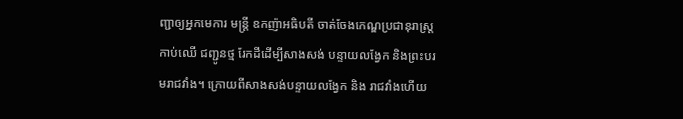ញ្ជាឲ្យអ្នកមេការ មន្ត្រី ឧកញ៉ាអធិបតី ចាត់ចែងកេណ្ឌប្រជានុរាស្ត្រកាប់ឈើ ជញ្ជូនថ្ម រែកដីដើម្បីសាងសង់ បន្ទាយលង្វែក និងព្រះបរមរាជវាំង។ ក្រោយពីសាងសង់បន្ទាយលង្វែក និង រាជវាំងហើយ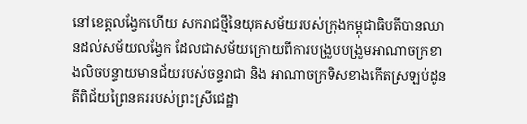នៅខេត្តលង្វែកហើយ សករាជថ្មីនៃយុគសម័យរបស់ក្រុងកម្ពុជាធិបតីបានឈានដល់សម័យលង្វែក ដែលជាសម័យក្រោយពីការបង្រួបបង្រួមអាណាចក្រខាងលិចបន្ទាយមានជ័យរបស់ចន្ទរាជា និង អាណាចក្រទិសខាងកើតស្រឡប់ដូនតីពិជ័យព្រៃនគររបស់ព្រះស្រីជេដ្ឋា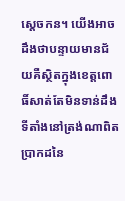ស្ដេចកន។ យើងអាចដឹងថាបន្ទាយមានជ័យគឺស្ថិតក្នុងខេត្តពោធិ៍សាត់តែមិនទាន់ដឹងទីតាំងនៅត្រង់ណាពិតប្រាកដនៃ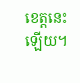ខេត្តនេះឡើយ។